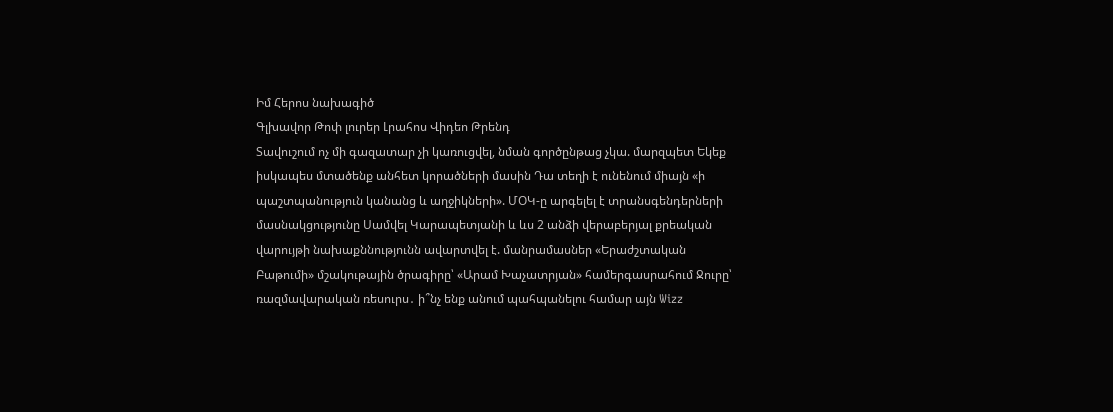Իմ Հերոս նախագիծ
Գլխավոր Թոփ լուրեր Լրահոս Վիդեո Թրենդ
Տավուշում ոչ մի գազատար չի կառուցվել, նման գործընթաց չկա. մարզպետ Եկեք իսկապես մտածենք անհետ կորածների մասին Դա տեղի է ունենում միայն «ի պաշտպանություն կանանց և աղջիկների». ՄՕԿ-ը արգելել է տրանսգենդերների մասնակցությունը Սամվել Կարապետյանի և ևս 2 անձի վերաբերյալ քրեական վարույթի նախաքննությունն ավարտվել է. մանրամասներ «Երաժշտական Բաթումի» մշակութային ծրագիրը՝ «Արամ Խաչատրյան» համերգասրահում Ջուրը՝ ռազմավարական ռեսուրս․ ի՞նչ ենք անում պահպանելու համար այն Wizz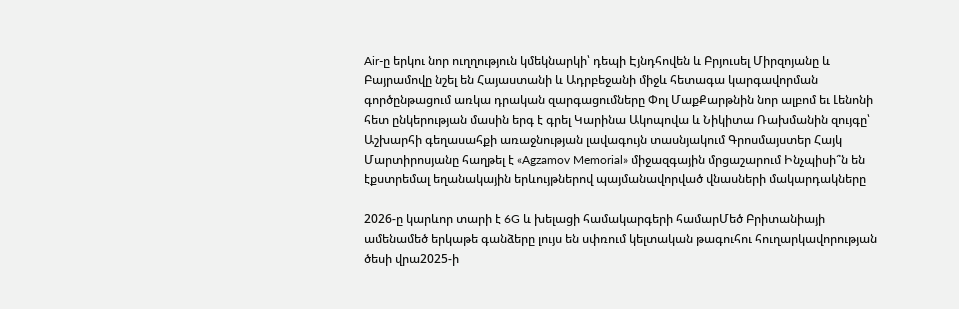Air-ը երկու նոր ուղղություն կմեկնարկի՝ դեպի Էյնդհովեն և Բրյուսել Միրզոյանը և Բայրամովը նշել են Հայաստանի և Ադրբեջանի միջև հետագա կարգավորման գործընթացում առկա դրական զարգացումները Փոլ ՄաքՔարթնին նոր ալբոմ եւ Լենոնի հետ ընկերության մասին երգ է գրել Կարինա Ակոպովա և Նիկիտա Ռախմանին զույգը՝ Աշխարհի գեղասահքի առաջնության լավագույն տասնյակում Գրոսմայստեր Հայկ Մարտիրոսյանը հաղթել է «Agzamov Memorial» միջազգային մրցաշարում Ինչպիսի՞ն են էքստրեմալ եղանակային երևույթներով պայմանավորված վնասների մակարդակները

2026-ը կարևոր տարի է 6G և խելացի համակարգերի համարՄեծ Բրիտանիայի ամենամեծ երկաթե գանձերը լույս են սփռում կելտական թագուհու հուղարկավորության ծեսի վրա2025-ի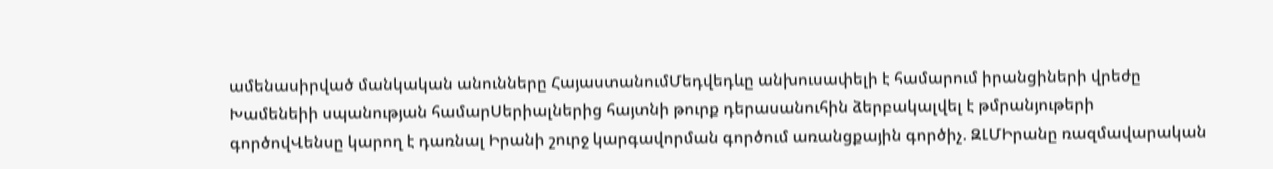ամենասիրված մանկական անունները ՀայաստանումՄեդվեդևը անխուսափելի է համարում իրանցիների վրեժը Խամենեիի սպանության համարՍերիալներից հայտնի թուրք դերասանուհին ձերբակալվել է թմրանյութերի գործովՎենսը կարող է դառնալ Իրանի շուրջ կարգավորման գործում առանցքային գործիչ. ԶԼՄԻրանը ռազմավարական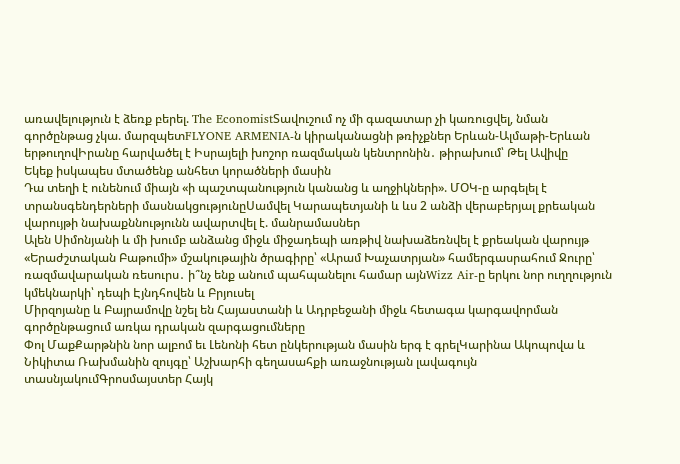առավելություն է ձեռք բերել. The EconomistՏավուշում ոչ մի գազատար չի կառուցվել, նման գործընթաց չկա. մարզպետFLYONE ARMENIA-ն կիրականացնի թռիչքներ Երևան-Ալմաթի-Երևան երթուղովԻրանը հարվածել է Իսրայելի խոշոր ռազմական կենտրոնին․ թիրախում՝ Թել Ավիվը
Եկեք իսկապես մտածենք անհետ կորածների մասին
Դա տեղի է ունենում միայն «ի պաշտպանություն կանանց և աղջիկների». ՄՕԿ-ը արգելել է տրանսգենդերների մասնակցությունըՍամվել Կարապետյանի և ևս 2 անձի վերաբերյալ քրեական վարույթի նախաքննությունն ավարտվել է. մանրամասներ
Ալեն Սիմոնյանի և մի խումբ անձանց միջև միջադեպի առթիվ նախաձեռնվել է քրեական վարույթ
«Երաժշտական Բաթումի» մշակութային ծրագիրը՝ «Արամ Խաչատրյան» համերգասրահում Ջուրը՝ ռազմավարական ռեսուրս․ ի՞նչ ենք անում պահպանելու համար այնWizz Air-ը երկու նոր ուղղություն կմեկնարկի՝ դեպի Էյնդհովեն և Բրյուսել
Միրզոյանը և Բայրամովը նշել են Հայաստանի և Ադրբեջանի միջև հետագա կարգավորման գործընթացում առկա դրական զարգացումները
Փոլ ՄաքՔարթնին նոր ալբոմ եւ Լենոնի հետ ընկերության մասին երգ է գրելԿարինա Ակոպովա և Նիկիտա Ռախմանին զույգը՝ Աշխարհի գեղասահքի առաջնության լավագույն տասնյակումԳրոսմայստեր Հայկ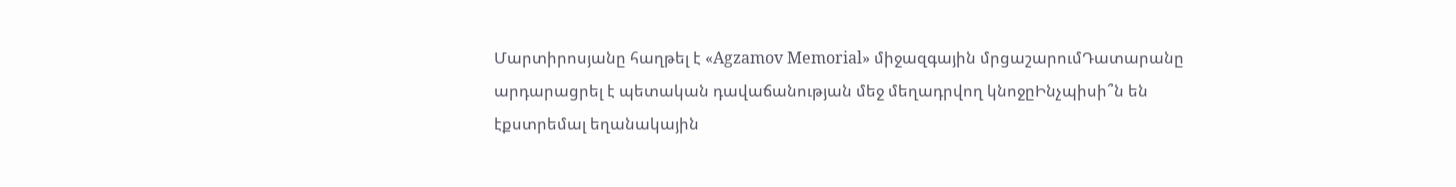Մարտիրոսյանը հաղթել է «Agzamov Memorial» միջազգային մրցաշարումԴատարանը արդարացրել է պետական դավաճանության մեջ մեղադրվող կնոջըԻնչպիսի՞ն են էքստրեմալ եղանակային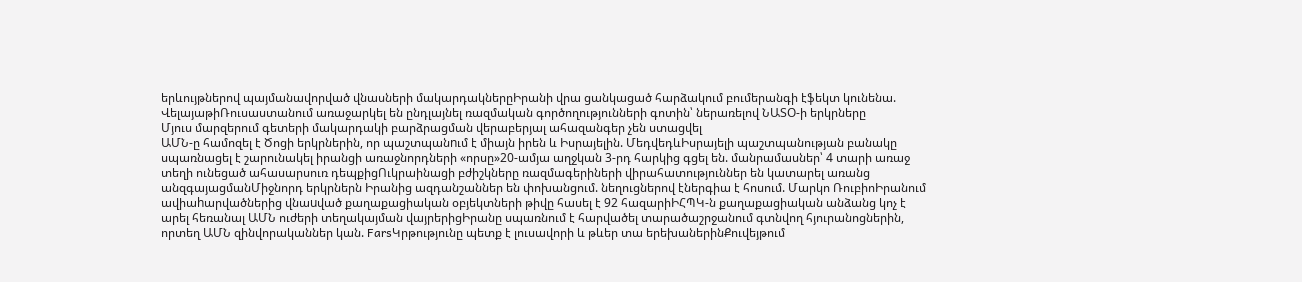երևույթներով պայմանավորված վնասների մակարդակներըԻրանի վրա ցանկացած հարձակում բումերանգի էֆեկտ կունենա. ՎելայաթիՌուսաստանում առաջարկել են ընդլայնել ռազմական գործողությունների գոտին՝ ներառելով ՆԱՏՕ-ի երկրները
Մյուս մարզերում գետերի մակարդակի բարձրացման վերաբերյալ ահազանգեր չեն ստացվել
ԱՄՆ-ը համոզել է Ծոցի երկրներին, որ պաշտպանnւմ է միայն իրեն և Իսրայելին. ՄեդվեդևԻսրայելի պաշտպանության բանակը սպառնացել է շարունակել իրանցի առաջնորդների «որսը»20-ամյա աղջկան 3-րդ հարկից գցել են. մանրամասներ՝ 4 տարի առաջ տեղի ունեցած ահասարսուռ դեպքիցՈւկրաինացի բժիշկները ռազմագերիների վիրահատություններ են կատարել առանց անզգայացմանՄիջնորդ երկրներն Իրանից ազդանշաններ են փոխանցում. նեղուցներով էներգիա է հոսում. Մարկո ՌուբիոԻրանում ավիաhարվածներից վնաuված քաղաքացիական օբյեկտների թիվը հասել է 92 հազարիԻՀՊԿ-ն քաղաքացիական անձանց կոչ է արել հեռանալ ԱՄՆ ուժերի տեղակայման վայրերիցԻրանը սպառնում է հարվածել տարածաշրջանում գտնվող հյուրանոցներին, որտեղ ԱՄՆ զինվորականներ կան. FarsԿրթությունը պետք է լուսավորի և թևեր տա երեխաներինՔուվեյթում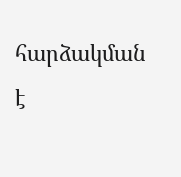հարձակման է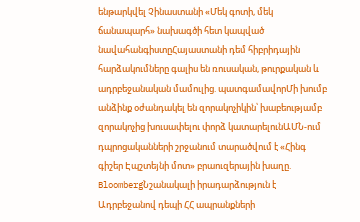ենթարկվել Չինաստանի «Մեկ գոտի, մեկ ճանապարհ» նախագծի հետ կապված նավահանգիստըՀայաստանի դեմ հիբրիդային հարձակումները գալիս են ռուսական, թուրքական և ադրբեջանական մամուլից. պատգամավորՄի խումբ անձինք օժանդակել են զորակոչիկին՝ խաբեությամբ զորակոչից խուսափելու փորձ կատարելունԱՄՆ-ում դպրոցականների շրջանում տարածվում է «Հինգ գիշեր Էպշտեյնի մոտ» բրաուզերային խաղը. BloombergՆշանակալի իրադարձություն է Ադրբեջանով դեպի ՀՀ ապրանքների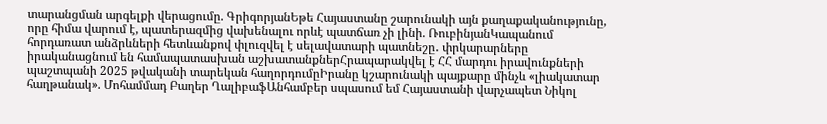տարանցման արգելքի վերացումը. ԳրիգորյանԵթե Հայաստանը շարունակի այն քաղաքականությունը, որը հիմա վարում է, պատերազմից վախենալու որևէ պատճառ չի լինի. ՌուբինյանԿապանում հորդառատ անձրևների հետևանքով փլուզվել է սելավատարի պատնեշը․ փրկարարները իրականացնում են համապատասխան աշխատանքներՀրապարակվել է ՀՀ մարդու իրավունքների պաշտպանի 2025 թվականի տարեկան հաղորդումըԻրանը կշարունակի պայքարը մինչև «լիակատար հաղթանակ». Մոհամմադ Բաղեր ՂալիբաֆԱնհամբեր սպասում եմ Հայաստանի վարչապետ Նիկոլ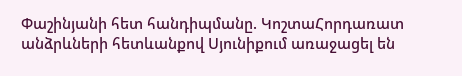Փաշինյանի հետ հանդիպմանը. ԿոշտաՀորդառատ անձրևների հետևանքով Սյունիքում առաջացել են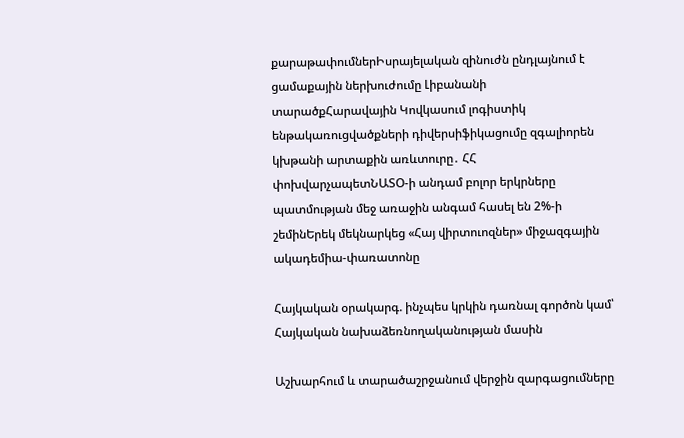քարաթափումներԻսրայելական զինուժն ընդլայնում է ցամաքային ներխուժումը Լիբանանի տարածքՀարավային Կովկասում լոգիստիկ ենթակառուցվածքների դիվերսիֆիկացումը զգալիորեն կխթանի արտաքին առևտուրը․ ՀՀ փոխվարչապետՆԱՏՕ-ի անդամ բոլոր երկրները պատմության մեջ առաջին անգամ հասել են 2%-ի շեմինԵրեկ մեկնարկեց «Հայ վիրտուոզներ» միջազգային ակադեմիա-փառատոնը

Հայկական օրակարգ. ինչպես կրկին դառնալ գործոն կամ՝ Հայկական նախաձեռնողականության մասին

Աշխարհում և տարածաշրջանում վերջին զարգացումները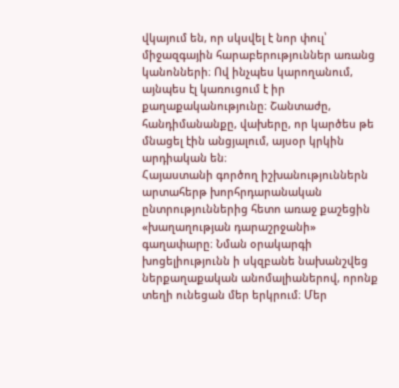վկայում են, որ սկսվել է նոր փուլ՝ միջազգային հարաբերություններ առանց կանոնների։ Ով ինչպես կարողանում, այնպես էլ կառուցում է իր քաղաքականությունը։ Շանտաժը, հանդիմանանքը, վախերը, որ կարծես թե մնացել էին անցյալում, այսօր կրկին արդիական են։
Հայաստանի գործող իշխանություններն արտահերթ խորհրդարանական ընտրություններից հետո առաջ քաշեցին «խաղաղության դարաշրջանի» գաղափարը։ Նման օրակարգի խոցելիությունն ի սկզբանե նախանշվեց ներքաղաքական անոմալիաներով, որոնք տեղի ունեցան մեր երկրում։ Մեր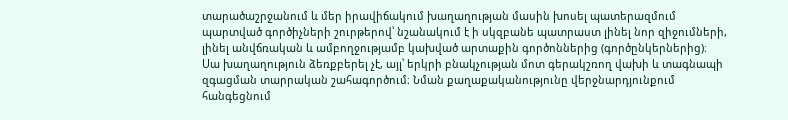տարածաշրջանում և մեր իրավիճակում խաղաղության մասին խոսել պատերազմում պարտված գործիչների շուրթերով՝ նշանակում է ի սկզբանե պատրաստ լինել նոր զիջումների, լինել անվճռական և ամբողջությամբ կախված արտաքին գործոններից (գործընկերներից)։ Սա խաղաղություն ձեռքբերել չէ, այլ՝ երկրի բնակչության մոտ գերակշռող վախի և տագնապի զգացման տարրական շահագործում։ Նման քաղաքականությունը վերջնարդյունքում հանգեցնում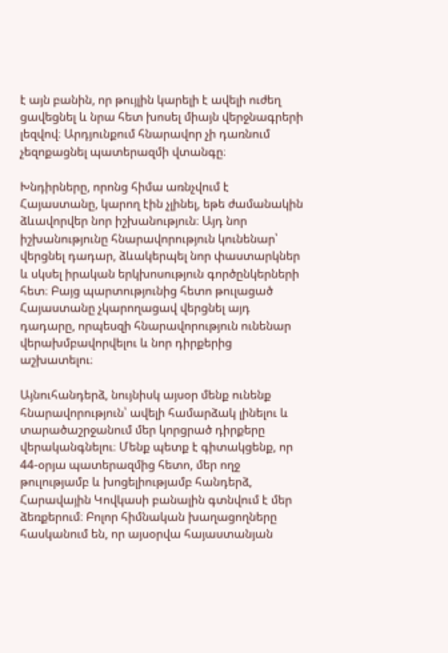է այն բանին, որ թույլին կարելի է ավելի ուժեղ ցավեցնել և նրա հետ խոսել միայն վերջնագրերի լեզվով։ Արդյունքում հնարավոր չի դառնում չեզոքացնել պատերազմի վտանգը։

Խնդիրները, որոնց հիմա առնչվում է Հայաստանը, կարող էին չլինել, եթե ժամանակին ձևավորվեր նոր իշխանություն։ Այդ նոր իշխանությունը հնարավորություն կունենար՝ վերցնել դադար, ձևակերպել նոր փաստարկներ և սկսել իրական երկխոսություն գործընկերների հետ։ Բայց պարտությունից հետո թուլացած Հայաստանը չկարողացավ վերցնել այդ դադարը, որպեսզի հնարավորություն ունենար վերախմբավորվելու և նոր դիրքերից աշխատելու։

Այնուհանդերձ, նույնիսկ այսօր մենք ունենք հնարավորություն՝ ավելի համարձակ լինելու և տարածաշրջանում մեր կորցրած դիրքերը վերականգնելու։ Մենք պետք է գիտակցենք, որ 44-օրյա պատերազմից հետո, մեր ողջ թուլությամբ և խոցելիությամբ հանդերձ, Հարավային Կովկասի բանալին գտնվում է մեր ձեռքերում։ Բոլոր հիմնական խաղացողները հասկանում են, որ այսօրվա հայաստանյան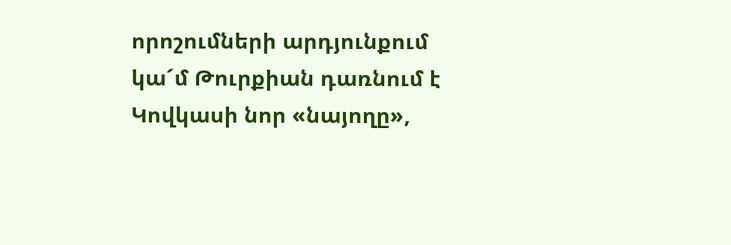որոշումների արդյունքում կա´մ Թուրքիան դառնում է Կովկասի նոր «նայողը»,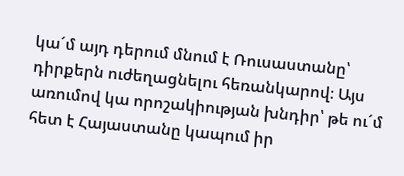կա´մ այդ դերում մնում է Ռուսաստանը՝ դիրքերն ուժեղացնելու հեռանկարով։ Այս առումով կա որոշակիության խնդիր՝ թե ու´մ հետ է Հայաստանը կապում իր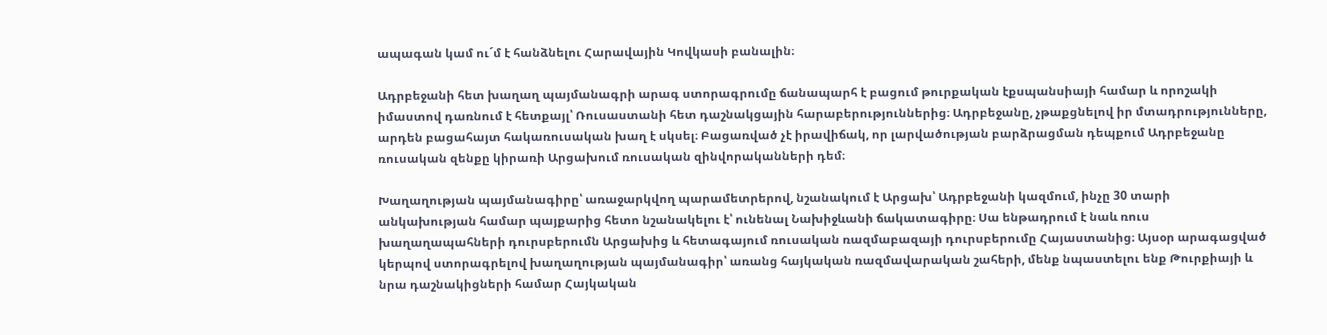ապագան կամ ու´մ է հանձնելու Հարավային Կովկասի բանալին։

Ադրբեջանի հետ խաղաղ պայմանագրի արագ ստորագրումը ճանապարհ է բացում թուրքական էքսպանսիայի համար և որոշակի իմաստով դառնում է հետքայլ՝ Ռուսաստանի հետ դաշնակցային հարաբերություններից։ Ադրբեջանը, չթաքցնելով իր մտադրությունները, արդեն բացահայտ հակառուսական խաղ է սկսել։ Բացառված չէ իրավիճակ, որ լարվածության բարձրացման դեպքում Ադրբեջանը ռուսական զենքը կիրառի Արցախում ռուսական զինվորականների դեմ։

Խաղաղության պայմանագիրը՝ առաջարկվող պարամետրերով, նշանակում է Արցախ՝ Ադրբեջանի կազմում, ինչը 30 տարի անկախության համար պայքարից հետո նշանակելու է՝ ունենալ Նախիջևանի ճակատագիրը։ Սա ենթադրում է նաև ռուս խաղաղապահների դուրսբերումն Արցախից և հետագայում ռուսական ռազմաբազայի դուրսբերումը Հայաստանից։ Այսօր արագացված կերպով ստորագրելով խաղաղության պայմանագիր՝ առանց հայկական ռազմավարական շահերի, մենք նպաստելու ենք Թուրքիայի և նրա դաշնակիցների համար Հայկական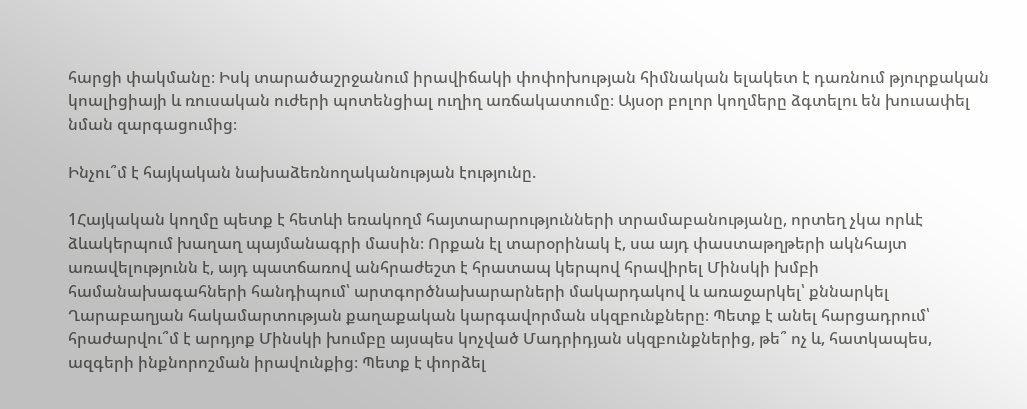հարցի փակմանը։ Իսկ տարածաշրջանում իրավիճակի փոփոխության հիմնական ելակետ է դառնում թյուրքական կոալիցիայի և ռուսական ուժերի պոտենցիալ ուղիղ առճակատումը։ Այսօր բոլոր կողմերը ձգտելու են խուսափել նման զարգացումից։

Ինչու՞մ է հայկական նախաձեռնողականության էությունը.

1Հայկական կողմը պետք է հետևի եռակողմ հայտարարությունների տրամաբանությանը, որտեղ չկա որևէ ձևակերպում խաղաղ պայմանագրի մասին։ Որքան էլ տարօրինակ է, սա այդ փաստաթղթերի ակնհայտ առավելությունն է, այդ պատճառով անհրաժեշտ է հրատապ կերպով հրավիրել Մինսկի խմբի համանախագահների հանդիպում՝ արտգործնախարարների մակարդակով և առաջարկել՝ քննարկել Ղարաբաղյան հակամարտության քաղաքական կարգավորման սկզբունքները։ Պետք է անել հարցադրում՝ հրաժարվու՞մ է արդյոք Մինսկի խումբը այսպես կոչված Մադրիդյան սկզբունքներից, թե՞ ոչ և, հատկապես, ազգերի ինքնորոշման իրավունքից։ Պետք է փորձել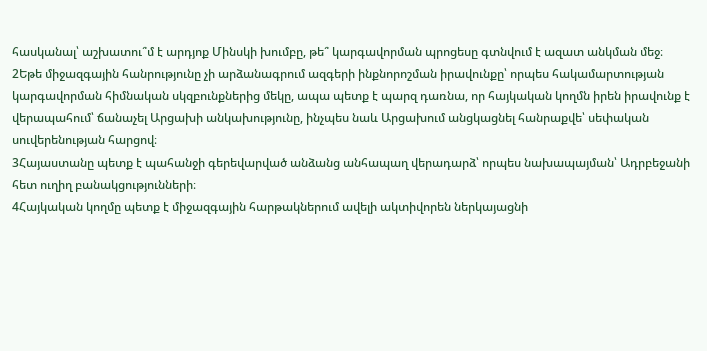հասկանալ՝ աշխատու՞մ է արդյոք Մինսկի խումբը, թե՞ կարգավորման պրոցեսը գտնվում է ազատ անկման մեջ։
2Եթե միջազգային հանրությունը չի արձանագրում ազգերի ինքնորոշման իրավունքը՝ որպես հակամարտության կարգավորման հիմնական սկզբունքներից մեկը, ապա պետք է պարզ դառնա, որ հայկական կողմն իրեն իրավունք է վերապահում՝ ճանաչել Արցախի անկախությունը, ինչպես նաև Արցախում անցկացնել հանրաքվե՝ սեփական սուվերենության հարցով։
3Հայաստանը պետք է պահանջի գերեվարված անձանց անհապաղ վերադարձ՝ որպես նախապայման՝ Ադրբեջանի հետ ուղիղ բանակցությունների։
4Հայկական կողմը պետք է միջազգային հարթակներում ավելի ակտիվորեն ներկայացնի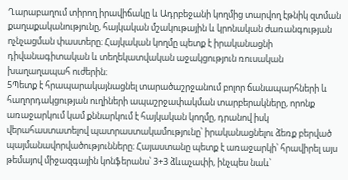Ղարաբաղում տիրող իրավիճակը և Ադրբեջանի կողմից տարվող էթնիկ զտման քաղաքականությունը, հայկական մշակութային և կրոնական ժառանգության ոչնչացման փաստերը։ Հայկական կողմը պետք է իրականացնի դիվանագիտական և տեղեկատվական աջակցություն ռուսական խաղաղապահ ուժերին։
5Պետք է հրապարակայնացնել տարածաշրջանում բոլոր ճանապարհների և հաղորդակցության ուղիների ապաշրջափակման տարբերակները, որոնք առաջարկում կամ քննարկում է հայկական կողմը, դրանով իսկ վերահաստատելով պատրաստակամությունը՝ իրականացնելու ձեռք բերված պայմանավորվածությունները։ Հայաստանը պետք է առաջարկի՝ հրավիրել այս թեմայով միջազգային կոնֆերանս՝ 3+3 ձևաչափի, ինչպես նաև՝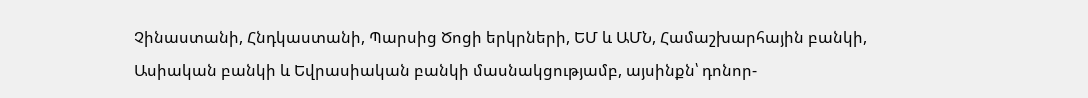Չինաստանի, Հնդկաստանի, Պարսից Ծոցի երկրների, ԵՄ և ԱՄՆ, Համաշխարհային բանկի, Ասիական բանկի և Եվրասիական բանկի մասնակցությամբ, այսինքն՝ դոնոր-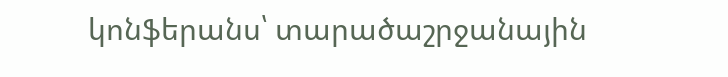կոնֆերանս՝ տարածաշրջանային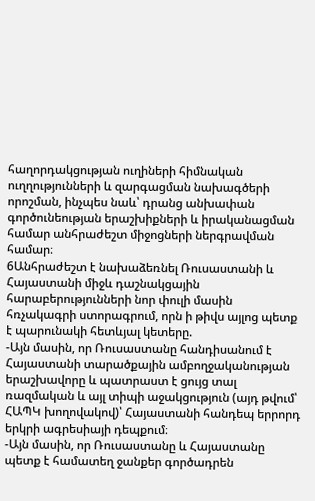հաղորդակցության ուղիների հիմնական ուղղությունների և զարգացման նախագծերի որոշման, ինչպես նաև՝ դրանց անխափան գործունեության երաշխիքների և իրականացման համար անհրաժեշտ միջոցների ներգրավման համար։
6Անհրաժեշտ է նախաձեռնել Ռուսաստանի և Հայաստանի միջև դաշնակցային հարաբերությունների նոր փուլի մասին հռչակագրի ստորագրում, որն ի թիվս այլոց պետք է պարունակի հետևյալ կետերը.
-Այն մասին, որ Ռուսաստանը հանդիսանում է Հայաստանի տարածքային ամբողջականության երաշխավորը և պատրաստ է ցույց տալ ռազմական և այլ տիպի աջակցություն (այդ թվում՝ ՀԱՊԿ խողովակով)՝ Հայաստանի հանդեպ երրորդ երկրի ագրեսիայի դեպքում։
-Այն մասին, որ Ռուսաստանը և Հայաստանը պետք է համատեղ ջանքեր գործադրեն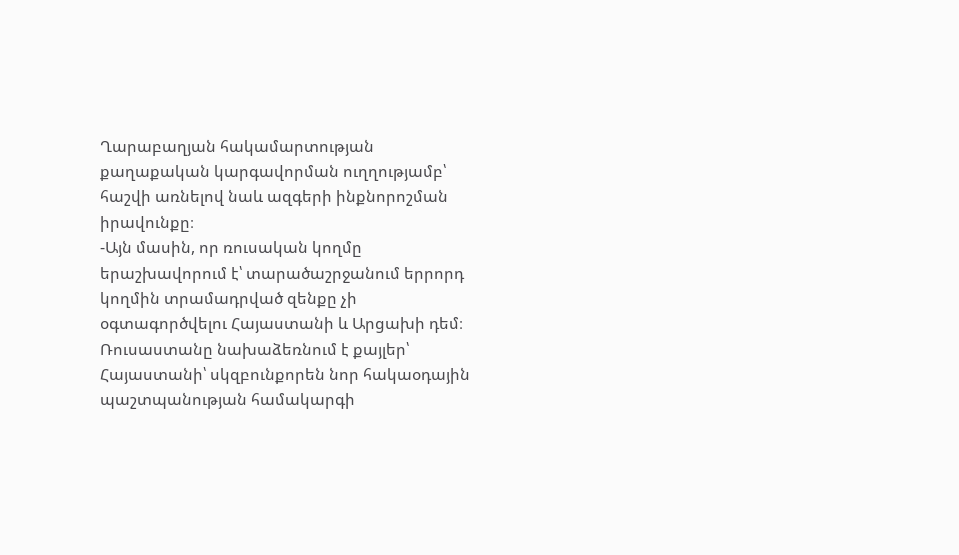Ղարաբաղյան հակամարտության քաղաքական կարգավորման ուղղությամբ՝ հաշվի առնելով նաև ազգերի ինքնորոշման իրավունքը։
-Այն մասին, որ ռուսական կողմը երաշխավորում է՝ տարածաշրջանում երրորդ կողմին տրամադրված զենքը չի օգտագործվելու Հայաստանի և Արցախի դեմ։ Ռուսաստանը նախաձեռնում է քայլեր՝ Հայաստանի՝ սկզբունքորեն նոր հակաօդային պաշտպանության համակարգի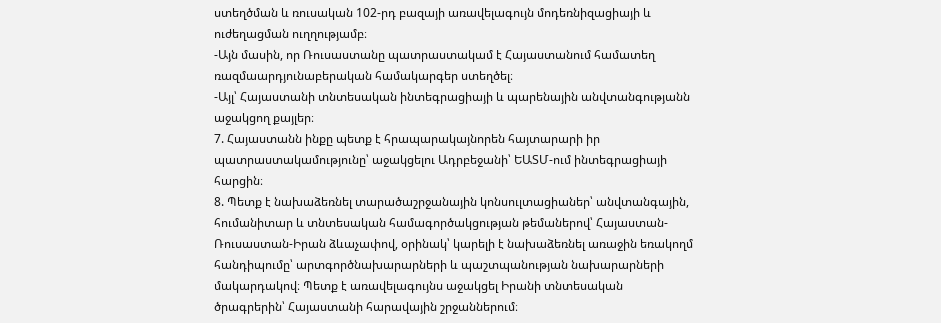ստեղծման և ռուսական 102-րդ բազայի առավելագույն մոդեռնիզացիայի և ուժեղացման ուղղությամբ։
-Այն մասին, որ Ռուսաստանը պատրաստակամ է Հայաստանում համատեղ ռազմաարդյունաբերական համակարգեր ստեղծել։
-Այլ՝ Հայաստանի տնտեսական ինտեգրացիայի և պարենային անվտանգությանն աջակցող քայլեր։
7. Հայաստանն ինքը պետք է հրապարակայնորեն հայտարարի իր պատրաստակամությունը՝ աջակցելու Ադրբեջանի՝ ԵԱՏՄ-ում ինտեգրացիայի հարցին։
8. Պետք է նախաձեռնել տարածաշրջանային կոնսուլտացիաներ՝ անվտանգային, հումանիտար և տնտեսական համագործակցության թեմաներով՝ Հայաստան-Ռուսաստան-Իրան ձևաչափով, օրինակ՝ կարելի է նախաձեռնել առաջին եռակողմ հանդիպումը՝ արտգործնախարարների և պաշտպանության նախարարների մակարդակով։ Պետք է առավելագույնս աջակցել Իրանի տնտեսական ծրագրերին՝ Հայաստանի հարավային շրջաններում։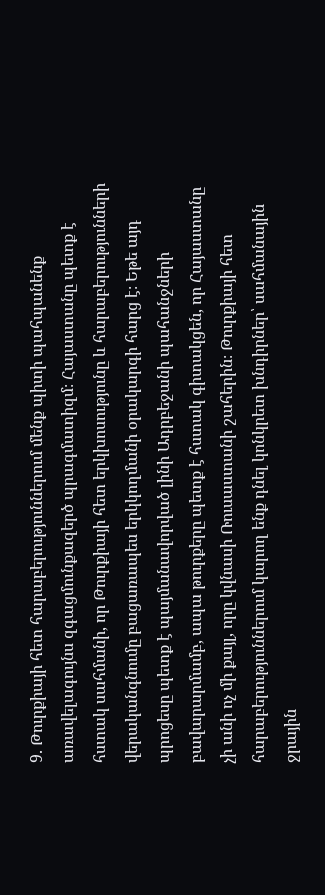9. Թուրքիայի հետ հարաբերություններում մենք պիտի պահպանենք առավելագույնս զգացմունքազերծ պրագմատիզմ։ Հայաստանը պետք է հստակ սահմանի, որ Թուրքիայի հետ երկխոսությունը և հարաբերությունների վերականգնումը բացառապես երկկողմանի օրակարգի հարց է։ Եթե այդ պրոցեսը պետք է պայմանավորված լինի Ադրբեջանի պահանջների բավարարմամբ, ապա թուրքերը պետք է հստակ գիտակցեն, որ Հայաստանը չի անի ոչ մի քայլ, որը կվնասի Ռուսաստանի շահերին։ Թուրքիայի հետ հարաբերություններում կարող ենք դնել կոնկրետ խնդիրներ՝ սահմանային ջրային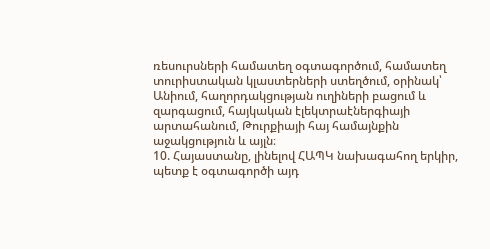ռեսուրսների համատեղ օգտագործում, համատեղ տուրիստական կլաստերների ստեղծում, օրինակ՝ Անիում, հաղորդակցության ուղիների բացում և զարգացում, հայկական էլեկտրաէներգիայի արտահանում, Թուրքիայի հայ համայնքին աջակցություն և այլն։
10. Հայաստանը, լինելով ՀԱՊԿ նախագահող երկիր, պետք է օգտագործի այդ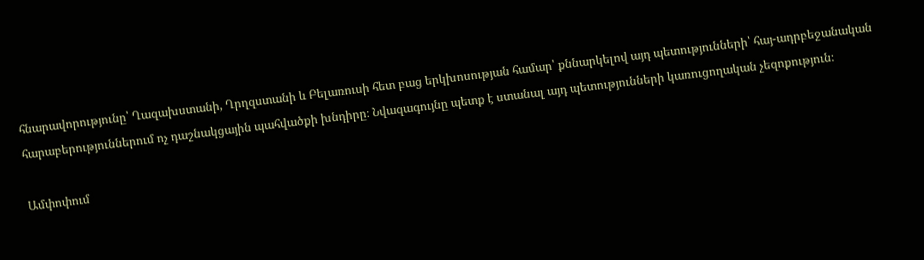հնարավորությունը՝ Ղազախստանի, Ղրղզստանի և Բելառուսի հետ բաց երկխոսության համար՝ քննարկելով այդ պետությունների՝ հայ-ադրբեջանական հարաբերություններում ոչ դաշնակցային պահվածքի խնդիրը։ Նվազագույնը պետք է ստանալ այդ պետությունների կառուցողական չեզոքություն։

Ամփոփում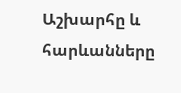Աշխարհը և հարևանները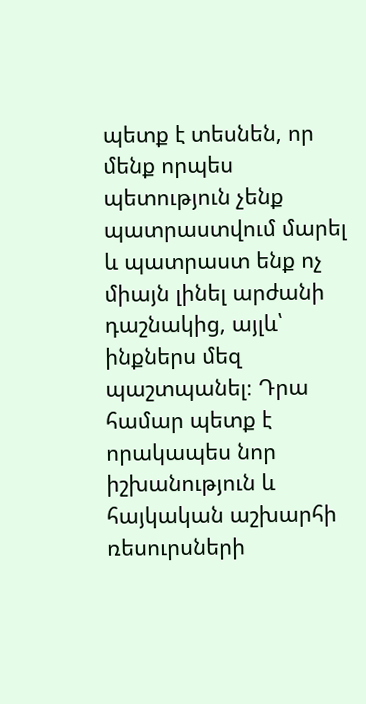պետք է տեսնեն, որ մենք որպես պետություն չենք պատրաստվում մարել և պատրաստ ենք ոչ միայն լինել արժանի դաշնակից, այլև՝ ինքներս մեզ պաշտպանել։ Դրա համար պետք է որակապես նոր իշխանություն և հայկական աշխարհի ռեսուրսների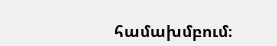համախմբում։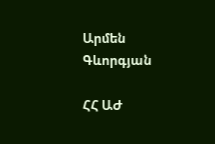Արմեն Գևորգյան

ՀՀ ԱԺ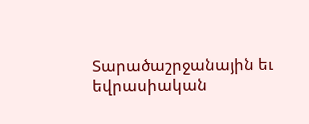Տարածաշրջանային եւ եվրասիական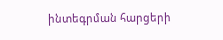ինտեգրման հարցերի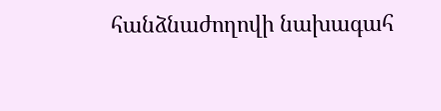հանձնաժողովի նախագահ